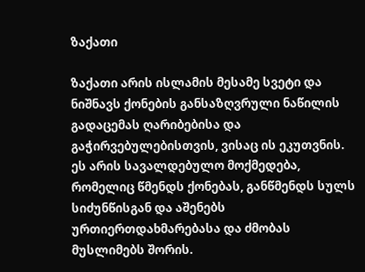ზაქათი

ზაქათი არის ისლამის მესამე სვეტი და ნიშნავს ქონების განსაზღვრული ნაწილის გადაცემას ღარიბებისა და გაჭირვებულებისთვის, ვისაც ის ეკუთვნის. ეს არის სავალდებულო მოქმედება, რომელიც წმენდს ქონებას, განწმენდს სულს სიძუნწისგან და აშენებს ურთიერთდახმარებასა და ძმობას მუსლიმებს შორის.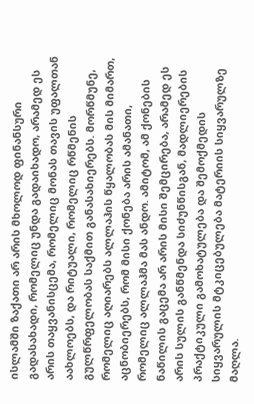ისლამში ზაქათი არ არის მხოლოდ ფინანსური გადასახადი, რომელიც უნდა გადაიხადო, არამედ ეს არის თაყვანისცემა, რომელიც მონას თავის უფალთან აახლოებს, და რიტუალი, რომელიც რწმენის გულწრფელობას საქმით განასახიერებს. მორწმუნე, რომელიც აღიარებს ალლაჰის წყალობას მის მიმართ, აცნობიერებს, რომ მისი ქონება არის ამანათი, რომელიც ალლაჰმა მას ანდო. ამიტომ, ამ ქონების ნაწილის გაცემა არ არის მისი შემცირება, არამედ ეს არის სულის განწმენდა სიძუნწისგან, მადლიერების პრაქტიკული გამოხატულება და შემოქმედის სიყვარულის მტკიცებულება მატერიის სიყვარულზე მაღლა.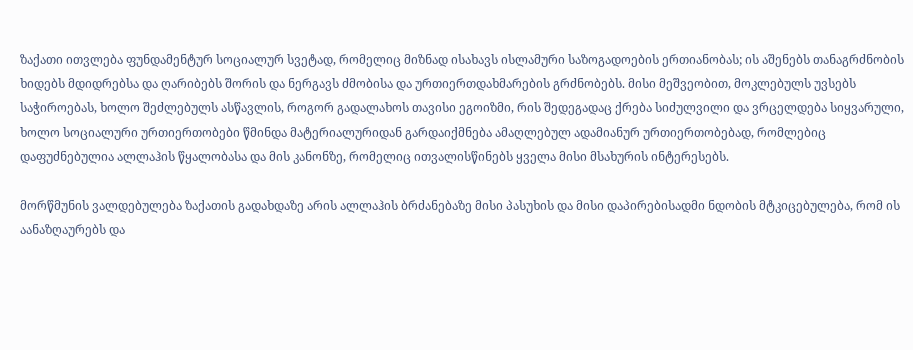ზაქათი ითვლება ფუნდამენტურ სოციალურ სვეტად, რომელიც მიზნად ისახავს ისლამური საზოგადოების ერთიანობას; ის აშენებს თანაგრძნობის ხიდებს მდიდრებსა და ღარიბებს შორის და ნერგავს ძმობისა და ურთიერთდახმარების გრძნობებს. მისი მეშვეობით, მოკლებულს უვსებს საჭიროებას, ხოლო შეძლებულს ასწავლის, როგორ გადალახოს თავისი ეგოიზმი, რის შედეგადაც ქრება სიძულვილი და ვრცელდება სიყვარული, ხოლო სოციალური ურთიერთობები წმინდა მატერიალურიდან გარდაიქმნება ამაღლებულ ადამიანურ ურთიერთობებად, რომლებიც დაფუძნებულია ალლაჰის წყალობასა და მის კანონზე, რომელიც ითვალისწინებს ყველა მისი მსახურის ინტერესებს.

მორწმუნის ვალდებულება ზაქათის გადახდაზე არის ალლაჰის ბრძანებაზე მისი პასუხის და მისი დაპირებისადმი ნდობის მტკიცებულება, რომ ის აანაზღაურებს და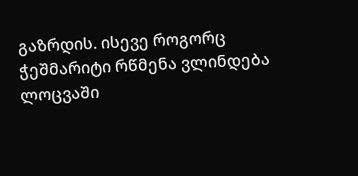გაზრდის. ისევე როგორც ჭეშმარიტი რწმენა ვლინდება ლოცვაში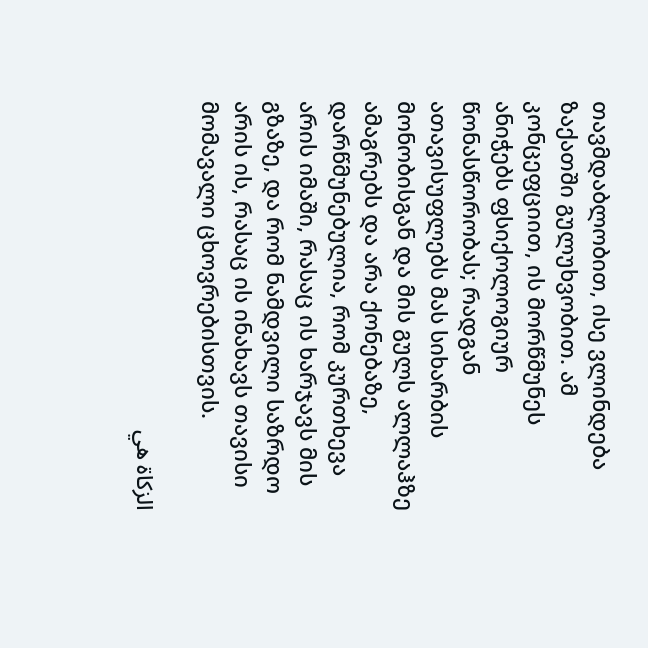თავმდაბლობით, ისე ვლინდება ზაქათში გულუხვობით. ამ კონცეფციით, ის მორწმუნეს ანიჭებს ფსიქოლოგიურ წონასწორობას; რადგან ათავისუფლებს მას სიხარბის მონობისგან და მის გულს ალლაჰზე ამაგრებს და არა ქონებაზე, დარწმუნებულია, რომ კურთხევა არის იმაში, რასაც ის ხარჯავს მის გზაზე, და რომ ნამდვილი საზრდო არის ის, რასაც ის ინახავს თავისი მომავალი ცხოვრებისთვის.

الزكاة هي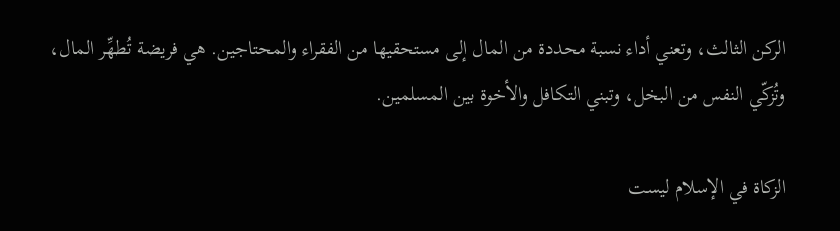الركن الثالث، وتعني أداء نسبة محددة من المال إلى مستحقيها من الفقراء والمحتاجين. هي فريضة تُطهِّر المال، وتُزكّي النفس من البخل، وتبني التكافل والأخوة بين المسلمين.

الزكاة في الإسلام ليست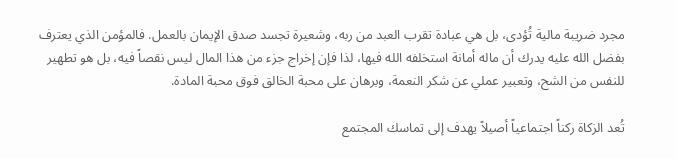مجرد ضريبة مالية تُؤدى، بل هي عبادة تقرب العبد من ربه، وشعيرة تجسد صدق الإيمان بالعمل. فالمؤمن الذي يعترف بفضل الله عليه يدرك أن ماله أمانة استخلفه الله فيها، لذا فإن إخراج جزء من هذا المال ليس نقصاً فيه، بل هو تطهير للنفس من الشح، وتعبير عملي عن شكر النعمة، وبرهان على محبة الخالق فوق محبة المادة.

تُعد الزكاة ركناً اجتماعياً أصيلاً يهدف إلى تماسك المجتمع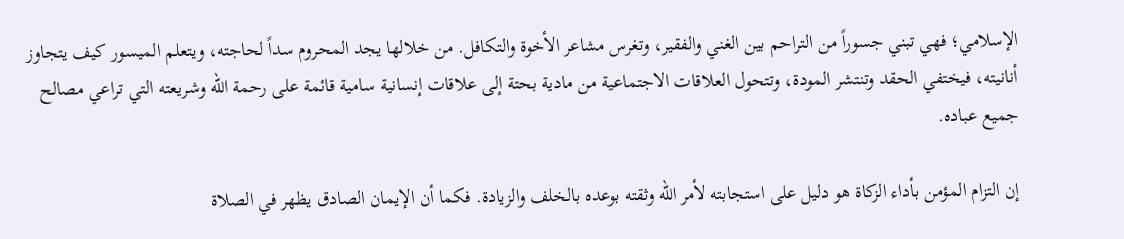الإسلامي؛ فهي تبني جسوراً من التراحم بين الغني والفقير، وتغرس مشاعر الأخوة والتكافل. من خلالها يجد المحروم سداً لحاجته، ويتعلم الميسور كيف يتجاوز أنانيته، فيختفي الحقد وتنتشر المودة، وتتحول العلاقات الاجتماعية من مادية بحتة إلى علاقات إنسانية سامية قائمة على رحمة الله وشريعته التي تراعي مصالح جميع عباده.

إن التزام المؤمن بأداء الزكاة هو دليل على استجابته لأمر الله وثقته بوعده بالخلف والزيادة. فكما أن الإيمان الصادق يظهر في الصلاة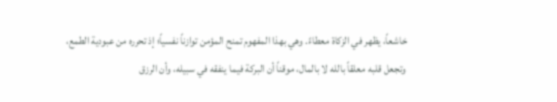خاشعاً، يظهر في الزكاة معطاءً. وهي بهذا المفهوم تمنح المؤمن توازناً نفسياً؛ إذ تحرره من عبودية الطمع، وتجعل قلبه معلقاً بالله لا بالمال، موقناً أن البركة فيما ينفقه في سبيله، وأن الرزق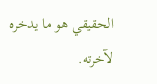الحقيقي هو ما يدخره لآخرته.